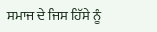ਸਮਾਜ ਦੇ ਜਿਸ ਹਿੱਸੇ ਨੂੰ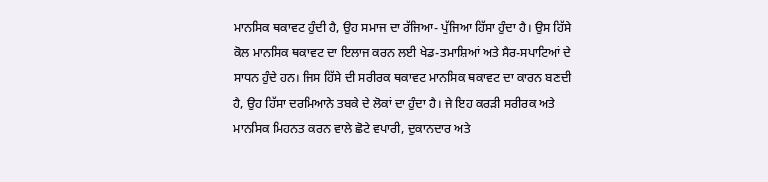ਮਾਨਸਿਕ ਥਕਾਵਟ ਹੁੰਦੀ ਹੈ, ਉਹ ਸਮਾਜ ਦਾ ਰੱਜਿਆ- ਪੁੱਜਿਆ ਹਿੱਸਾ ਹੁੰਦਾ ਹੈ। ਉਸ ਹਿੱਸੇ ਕੋਲ ਮਾਨਸਿਕ ਥਕਾਵਟ ਦਾ ਇਲਾਜ ਕਰਨ ਲਈ ਖੇਡ-ਤਮਾਸ਼ਿਆਂ ਅਤੇ ਸੈਰ-ਸਪਾਟਿਆਂ ਦੇ ਸਾਧਨ ਹੁੰਦੇ ਹਨ। ਜਿਸ ਹਿੱਸੇ ਦੀ ਸਰੀਰਕ ਥਕਾਵਟ ਮਾਨਸਿਕ ਥਕਾਵਟ ਦਾ ਕਾਰਨ ਬਣਦੀ ਹੈ, ਉਹ ਹਿੱਸਾ ਦਰਮਿਆਨੇ ਤਬਕੇ ਦੇ ਲੋਕਾਂ ਦਾ ਹੁੰਦਾ ਹੈ। ਜੇ ਇਹ ਕਰੜੀ ਸਰੀਰਕ ਅਤੇ ਮਾਨਸਿਕ ਮਿਹਨਤ ਕਰਨ ਵਾਲੇ ਛੋਟੇ ਵਪਾਰੀ, ਦੁਕਾਨਦਾਰ ਅਤੇ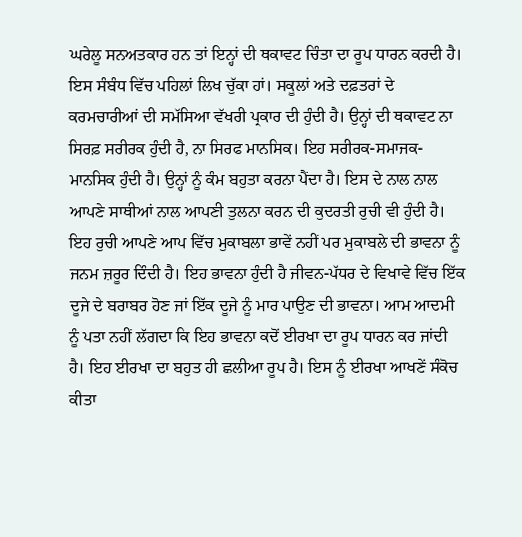ਘਰੇਲੂ ਸਨਅਤਕਾਰ ਹਨ ਤਾਂ ਇਨ੍ਹਾਂ ਦੀ ਥਕਾਵਟ ਚਿੰਤਾ ਦਾ ਰੂਪ ਧਾਰਨ ਕਰਦੀ ਹੈ। ਇਸ ਸੰਬੰਧ ਵਿੱਚ ਪਹਿਲਾਂ ਲਿਖ ਚੁੱਕਾ ਹਾਂ। ਸਕੂਲਾਂ ਅਤੇ ਦਫ਼ਤਰਾਂ ਦੇ ਕਰਮਚਾਰੀਆਂ ਦੀ ਸਮੱਸਿਆ ਵੱਖਰੀ ਪ੍ਰਕਾਰ ਦੀ ਹੁੰਦੀ ਹੈ। ਉਨ੍ਹਾਂ ਦੀ ਥਕਾਵਟ ਨਾ ਸਿਰਫ਼ ਸਰੀਰਕ ਹੁੰਦੀ ਹੈ, ਨਾ ਸਿਰਫ ਮਾਨਸਿਕ। ਇਹ ਸਰੀਰਕ-ਸਮਾਜਕ-ਮਾਨਸਿਕ ਹੁੰਦੀ ਹੈ। ਉਨ੍ਹਾਂ ਨੂੰ ਕੰਮ ਬਹੁਤਾ ਕਰਨਾ ਪੈਂਦਾ ਹੈ। ਇਸ ਦੇ ਨਾਲ ਨਾਲ ਆਪਣੇ ਸਾਥੀਆਂ ਨਾਲ ਆਪਣੀ ਤੁਲਨਾ ਕਰਨ ਦੀ ਕੁਦਰਤੀ ਰੁਚੀ ਵੀ ਹੁੰਦੀ ਹੈ। ਇਹ ਰੁਚੀ ਆਪਣੇ ਆਪ ਵਿੱਚ ਮੁਕਾਬਲਾ ਭਾਵੇਂ ਨਹੀਂ ਪਰ ਮੁਕਾਬਲੇ ਦੀ ਭਾਵਨਾ ਨੂੰ ਜਨਮ ਜ਼ਰੂਰ ਦਿੰਦੀ ਹੈ। ਇਹ ਭਾਵਨਾ ਹੁੰਦੀ ਹੈ ਜੀਵਨ-ਪੱਧਰ ਦੇ ਵਿਖਾਵੇ ਵਿੱਚ ਇੱਕ ਦੂਜੇ ਦੇ ਬਰਾਬਰ ਹੋਣ ਜਾਂ ਇੱਕ ਦੂਜੇ ਨੂੰ ਮਾਰ ਪਾਉਣ ਦੀ ਭਾਵਨਾ। ਆਮ ਆਦਮੀ ਨੂੰ ਪਤਾ ਨਹੀਂ ਲੱਗਦਾ ਕਿ ਇਹ ਭਾਵਨਾ ਕਦੋਂ ਈਰਖਾ ਦਾ ਰੂਪ ਧਾਰਨ ਕਰ ਜਾਂਦੀ ਹੈ। ਇਹ ਈਰਖਾ ਦਾ ਬਹੁਤ ਹੀ ਛਲੀਆ ਰੂਪ ਹੈ। ਇਸ ਨੂੰ ਈਰਖਾ ਆਖਣੇਂ ਸੰਕੋਚ ਕੀਤਾ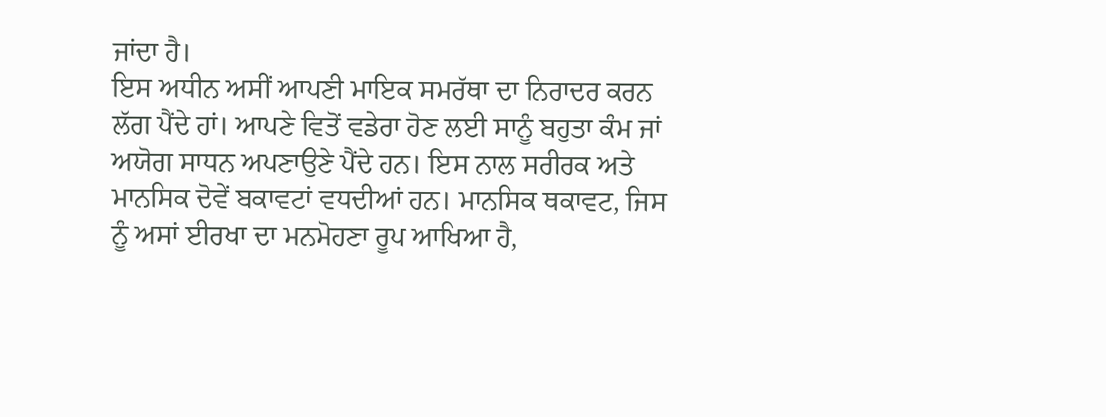ਜਾਂਦਾ ਹੈ।
ਇਸ ਅਧੀਨ ਅਸੀਂ ਆਪਣੀ ਮਾਇਕ ਸਮਰੱਥਾ ਦਾ ਨਿਰਾਦਰ ਕਰਨ ਲੱਗ ਪੈਂਦੇ ਹਾਂ। ਆਪਣੇ ਵਿਤੋਂ ਵਡੇਰਾ ਹੋਣ ਲਈ ਸਾਨੂੰ ਬਹੁਤਾ ਕੰਮ ਜਾਂ ਅਯੋਗ ਸਾਧਨ ਅਪਣਾਉਣੇ ਪੈਂਦੇ ਹਨ। ਇਸ ਨਾਲ ਸਰੀਰਕ ਅਤੇ ਮਾਨਸਿਕ ਦੋਵੇਂ ਬਕਾਵਟਾਂ ਵਧਦੀਆਂ ਹਨ। ਮਾਨਸਿਕ ਥਕਾਵਟ, ਜਿਸ ਨੂੰ ਅਸਾਂ ਈਰਖਾ ਦਾ ਮਨਮੋਹਣਾ ਰੂਪ ਆਖਿਆ ਹੈ,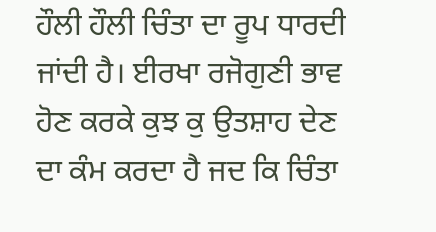ਹੌਲੀ ਹੌਲੀ ਚਿੰਤਾ ਦਾ ਰੂਪ ਧਾਰਦੀ ਜਾਂਦੀ ਹੈ। ਈਰਖਾ ਰਜੋਗੁਣੀ ਭਾਵ ਹੋਣ ਕਰਕੇ ਕੁਝ ਕੁ ਉਤਸ਼ਾਹ ਦੇਣ ਦਾ ਕੰਮ ਕਰਦਾ ਹੈ ਜਦ ਕਿ ਚਿੰਤਾ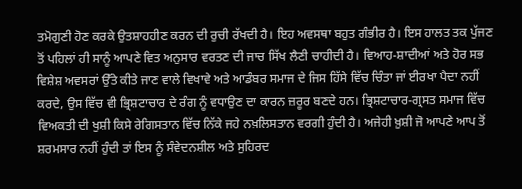ਤਮੋਗੁਣੀ ਹੋਣ ਕਰਕੇ ਉਤਸ਼ਾਹਹੀਣ ਕਰਨ ਦੀ ਰੁਚੀ ਰੱਖਦੀ ਹੈ। ਇਹ ਅਵਸਥਾ ਬਹੁਤ ਗੰਭੀਰ ਹੈ। ਇਸ ਹਾਲਤ ਤਕ ਪੁੱਜਣ ਤੋਂ ਪਹਿਲਾਂ ਹੀ ਸਾਨੂੰ ਆਪਣੇ ਵਿਤ ਅਨੁਸਾਰ ਵਰਤਣ ਦੀ ਜਾਚ ਸਿੱਖ ਲੈਣੀ ਚਾਹੀਦੀ ਹੈ। ਵਿਆਹ-ਸ਼ਾਦੀਆਂ ਅਤੇ ਹੋਰ ਸਭ ਵਿਸ਼ੇਸ਼ ਅਵਸਰਾਂ ਉੱਤੇ ਕੀਤੇ ਜਾਣ ਵਾਲੇ ਵਿਖਾਵੇ ਅਤੇ ਆਡੰਬਰ ਸਮਾਜ ਦੇ ਜਿਸ ਹਿੱਸੇ ਵਿੱਚ ਚਿੰਤਾ ਜਾਂ ਈਰਖਾ ਪੈਦਾ ਨਹੀਂ ਕਰਦੇ, ਉਸ ਵਿੱਚ ਵੀ ਭ੍ਰਿਸ਼ਟਾਚਾਰ ਦੇ ਰੰਗ ਨੂੰ ਵਧਾਉਣ ਦਾ ਕਾਰਨ ਜ਼ਰੂਰ ਬਣਦੇ ਹਨ। ਭ੍ਰਿਸ਼ਟਾਚਾਰ-ਗ੍ਰਸਤ ਸਮਾਜ ਵਿੱਚ ਵਿਅਕਤੀ ਦੀ ਖੁਸ਼ੀ ਕਿਸੇ ਰੇਗਿਸਤਾਨ ਵਿੱਚ ਨਿੱਕੇ ਜਹੇ ਨਖ਼ਲਿਸਤਾਨ ਵਰਗੀ ਹੁੰਦੀ ਹੈ। ਅਜੇਹੀ ਖ਼ੁਸ਼ੀ ਜੋ ਆਪਣੇ ਆਪ ਤੋਂ ਸ਼ਰਮਸਾਰ ਨਹੀਂ ਹੁੰਦੀ ਤਾਂ ਇਸ ਨੂੰ ਸੰਵੇਦਨਸ਼ੀਲ ਅਤੇ ਸੁਹਿਰਦ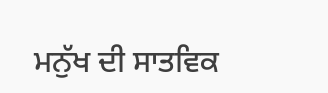ਮਨੁੱਖ ਦੀ ਸਾਤਵਿਕ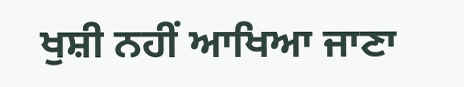ਖੁਸ਼ੀ ਨਹੀਂ ਆਖਿਆ ਜਾਣਾ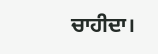ਚਾਹੀਦਾ।